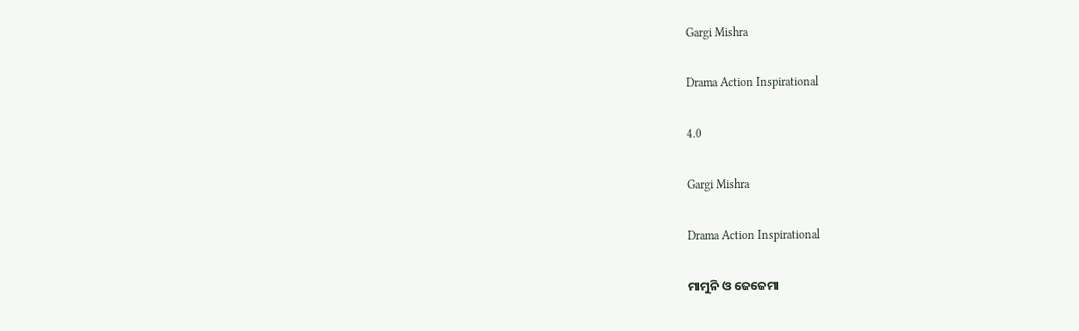Gargi Mishra

Drama Action Inspirational

4.0

Gargi Mishra

Drama Action Inspirational

ମାମୁନି ଓ ଜେଜେମା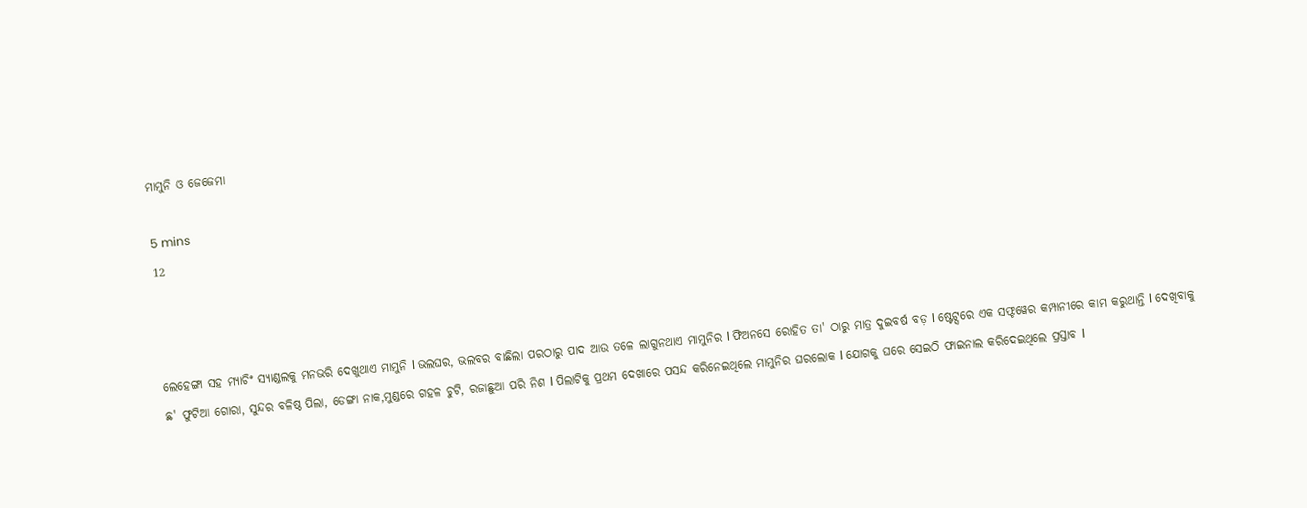ମାମୁନି ଓ ଜେଜେମା

5 mins
12



ଲେହେଙ୍ଗା ସହ ମ୍ୟାଚିଂ ସ୍ୟାଣ୍ଡଲକୁ ମନଭରି ଦେଖୁଥାଏ ମାମୁନି l ଭଲଘର, ଭଲବର ବାଛିଲା ପରଠାରୁ ପାଦ ଆଉ ତଳେ ଲାଗୁନଥାଏ ମାମୁନିର l ଫିଅନସେ ରୋହିତ ତା' ଠାରୁ ମାତ୍ର ଦୁଇବର୍ଷ ବଡ଼ l ଷ୍ଟେଟ୍ସରେ ଏକ ସଫ୍ଟୱେର କମ୍ପାନୀରେ କାମ କରୁଥାନ୍ତି l ଦେଖିବାକୁ ଛ' ଫୁଟିଆ ଗୋରା, ସୁନ୍ଦର ବଳିଷ୍ଠ ପିଲା, ଡେଙ୍ଗା ନାକ,ମୁଣ୍ଡରେ ଗହଳ ଚୁଟି, ରଜାଛୁଆ ପରି ନିଶ l ପିଲାଟିକୁ ପ୍ରଥମ ଦେଖାରେ ପସନ୍ଦ କରିନେଇଥିଲେ ମାମୁନିର ଘରଲୋକ l ଯୋଗକୁ ଘରେ ସେଇଠି ଫାଇନାଲ କରିଦେଇଥିଲେ ପ୍ରସ୍ତାବ l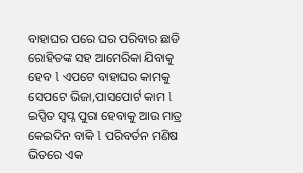ବାହାଘର ପରେ ଘର ପରିବାର ଛାଡି ରୋହିତଙ୍କ ସହ ଆମେରିକା ଯିବାକୁ ହେବ l ଏପଟେ ବାହାଘର କାମକୁ ସେପଟେ ଭିଜା,ପାସପୋର୍ଟ କାମ l ଇପ୍ସିତ ସ୍ବପ୍ନ ପୁରା ହେବାକୁ ଆଉ ମାତ୍ର କେଇଦିନ ବାକି l ପରିବର୍ତନ ମଣିଷ ଭିତରେ ଏକ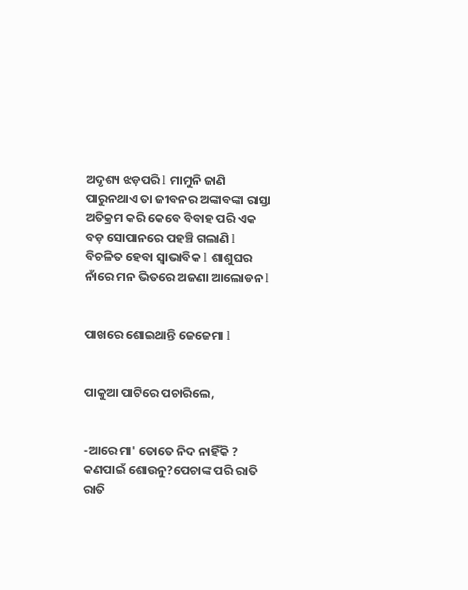ଅଦୃଶ୍ୟ ଝଡ଼ପରି l ମାମୁନି ଜାଣି ପାରୁନଥାଏ ତା ଜୀବନର ଅଙ୍କାବଙ୍କା ରାସ୍ତା ଅତିକ୍ରମ କରି କେବେ ବିବାହ ପରି ଏକ ବଡ଼ ସୋପାନରେ ପହଞ୍ଚି ଗଲାଣି l ବିଚଳିତ ହେବା ସ୍ୱାଭାବିକ l ଶାଶୁଘର ନାଁରେ ମନ ଭିତରେ ଅଜଣା ଆଲୋଡନ l


ପାଖରେ ଶୋଇଥାନ୍ତି ଜେଜେମା l


ପାକୁଆ ପାଟିରେ ପଚାରିଲେ,


-ଆରେ ମା' ତୋତେ ନିଦ ନାହିଁକି ? କଣପାଇଁ ଶୋଉନୁ?ପେଚାଙ୍କ ପରି ରାତି ରାତି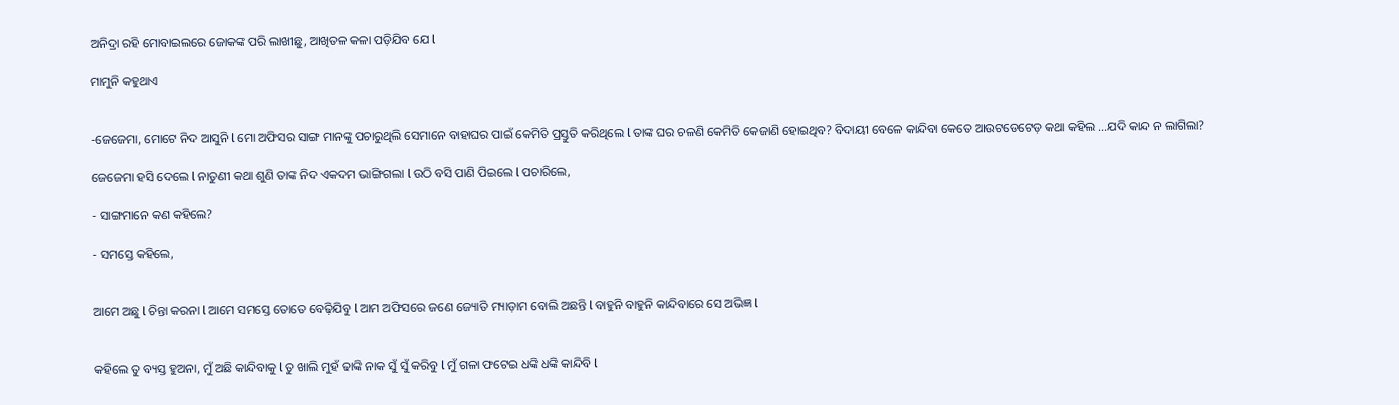ଅନିଦ୍ରା ରହି ମୋବାଇଲରେ ଜୋକଙ୍କ ପରି ଲାଖୀଛୁ, ଆଖିତଳ କଳା ପଡ଼ିଯିବ ଯେ l

ମାମୁନି କହୁଥାଏ


-ଜେଜେମା, ମୋଟେ ନିଦ ଆସୁନି l ମୋ ଅଫିସର ସାଙ୍ଗ ମାନଙ୍କୁ ପଚାରୁଥିଲି ସେମାନେ ବାହାଘର ପାଇଁ କେମିତି ପ୍ରସ୍ତୁତି କରିଥିଲେ l ତାଙ୍କ ଘର ଚଳଣି କେମିତି କେଜାଣି ହୋଇଥିବ? ବିଦାୟୀ ବେଳେ କାନ୍ଦିବା କେତେ ଆଉଟଡେଟେଡ଼ କଥା କହିଲ ...ଯଦି କାନ୍ଦ ନ ଲାଗିଲା?

ଜେଜେମା ହସି ଦେଲେ l ନାତୁଣୀ କଥା ଶୁଣି ତାଙ୍କ ନିଦ ଏକଦମ ଭାଙ୍ଗିଗଲା l ଉଠି ବସି ପାଣି ପିଇଲେ l ପଚାରିଲେ,

- ସାଙ୍ଗମାନେ କଣ କହିଲେ?

- ସମସ୍ତେ କହିଲେ,


ଆମେ ଅଛୁ l ଚିନ୍ତା କରନା l ଆମେ ସମସ୍ତେ ତୋତେ ବେଢ଼ିଯିବୁ l ଆମ ଅଫିସରେ ଜଣେ ଜ୍ୟୋତି ମ୍ୟାଡ଼ାମ ବୋଲି ଅଛନ୍ତି l ବାହୁନି ବାହୁନି କାନ୍ଦିବାରେ ସେ ଅଭିଜ୍ଞ l


କହିଲେ ତୁ ବ୍ୟସ୍ତ ହୁଅନା, ମୁଁ ଅଛି କାନ୍ଦିବାକୁ l ତୁ ଖାଲି ମୁହଁ ଢାଙ୍କି ନାକ ସୁଁ ସୁଁ କରିବୁ l ମୁଁ ଗଳା ଫଟେଇ ଧଙ୍କି ଧଙ୍କି କାନ୍ଦିବି l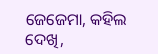ଜେଜେମା, କହିଲ ଦେଖି,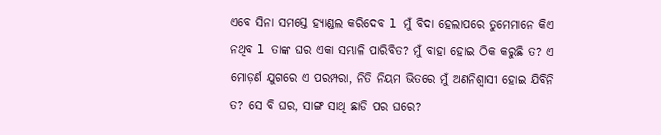ଏବେ ସିନା ସମସ୍ତେ ହ୍ୟାଣ୍ଡଲ କରିଦେବ l ମୁଁ ବିଦା ହେଲାପରେ ତୁମେମାନେ କିଏ ନଥିବ l ତାଙ୍କ ଘର ଏକା ସମ୍ଭାଳି ପାରିବିତ? ମୁଁ ବାହା ହୋଇ ଠିକ କରୁଛି ତ? ଏ ମୋଡ଼ର୍ଣ ଯୁଗରେ ଏ ପରମ୍ପରା, ନିତି ନିୟମ ଭିତରେ ମୁଁ ଅଣନିଶ୍ୱାସୀ ହୋଇ ଯିବିନି ତ? ସେ ବି ଘର, ସାଙ୍ଗ ସାଥି ଛାଡି ପର ଘରେ?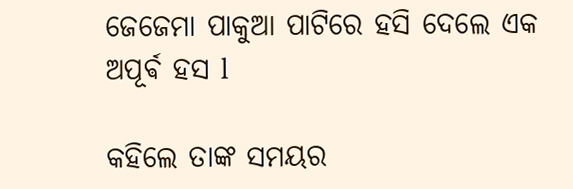ଜେଜେମା ପାକୁଆ ପାଟିରେ ହସି ଦେଲେ ଏକ ଅପୂର୍ଵ ହସ l

କହିଲେ ତାଙ୍କ ସମୟର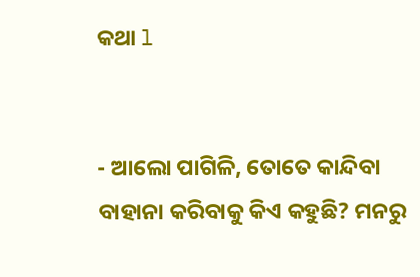କଥା l


- ଆଲୋ ପାଗିଳି, ତୋତେ କାନ୍ଦିବା ବାହାନା କରିବାକୁ କିଏ କହୁଛି? ମନରୁ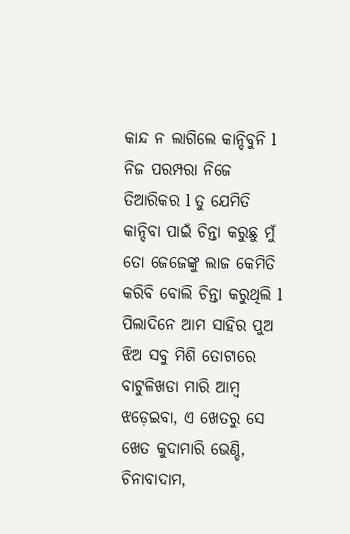କାନ୍ଦ ନ ଲାଗିଲେ କାନ୍ଦିବୁନି l ନିଜ ପରମ୍ପରା ନିଜେ ତିଆରିକର l ତୁ ଯେମିତି କାନ୍ଦିବା ପାଇଁ ଚିନ୍ତା କରୁଛୁ ମୁଁ ତୋ ଜେଜେଙ୍କୁ ଲାଜ କେମିତି କରିବି ବୋଲି ଚିନ୍ତା କରୁଥିଲି l ପିଲାଦିନେ ଆମ ସାହିର ପୁଅ ଝିଅ ସବୁ ମିଶି ତୋଟାରେ ବାଟୁଳିଖଡା ମାରି ଆମ୍ବ ଝଡ଼େଇବା, ଏ ଖେତରୁ ସେ ଖେତ କୁଦାମାରି ଭେଣ୍ଡି, ଚିନାବାଦାମ,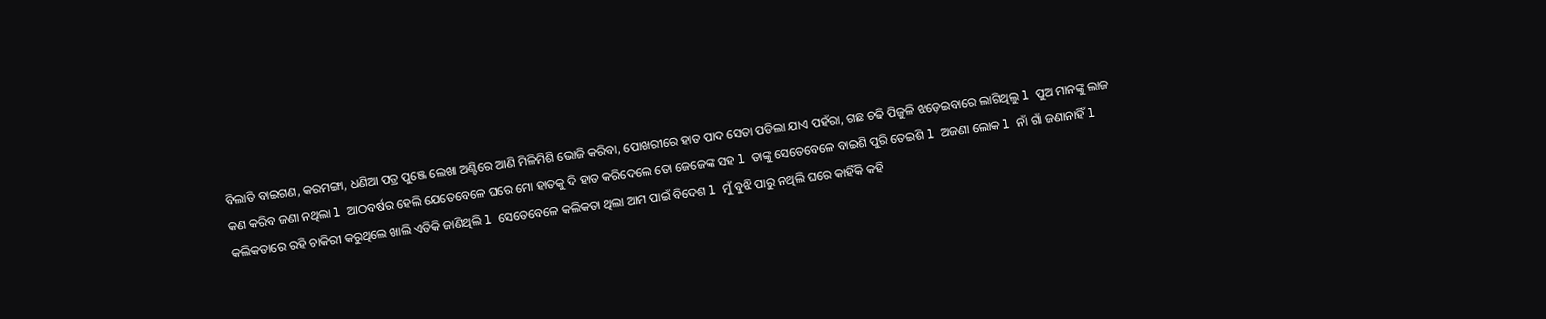ବିଲାତି ବାଇଗଣ, କରମଙ୍ଗା, ଧଣିଆ ପତ୍ର ପୁଞ୍ଜେ ଲେଖା ଅଣ୍ଟିରେ ଆଣି ମିଳିମିଶି ଭୋଜି କରିବା, ପୋଖରୀରେ ହାତ ପାଦ ସେତା ପଡିଲା ଯାଏ ପହଁରା, ଗଛ ଚଢି ପିଜୁଳି ଝଡ଼େଇବାରେ ଲାଗିଥିଲୁ l ପୁଅ ମାନଙ୍କୁ ଲାଜ କଣ କରିବ ଜଣା ନଥିଲା l ଆଠବର୍ଷର ହେଲି ଯେତେବେଳେ ଘରେ ମୋ ହାତକୁ ଦି ହାତ କରିଦେଲେ ତୋ ଜେଜେଙ୍କ ସହ l ତାଙ୍କୁ ସେତେବେଳେ ବାଇଶି ପୁରି ତେଇଶି l ଅଜଣା ଲୋକ l ନାଁ ଗାଁ ଜଣାନାହିଁ l କଲିକତାରେ ରହି ଚାକିରୀ କରୁଥିଲେ ଖାଲି ଏତିକି ଜାଣିଥିଲି l ସେତେବେଳେ କଲିକତା ଥିଲା ଆମ ପାଇଁ ବିଦେଶ l ମୁଁ ବୁଝି ପାରୁ ନଥିଲି ଘରେ କାହିଁକି କହି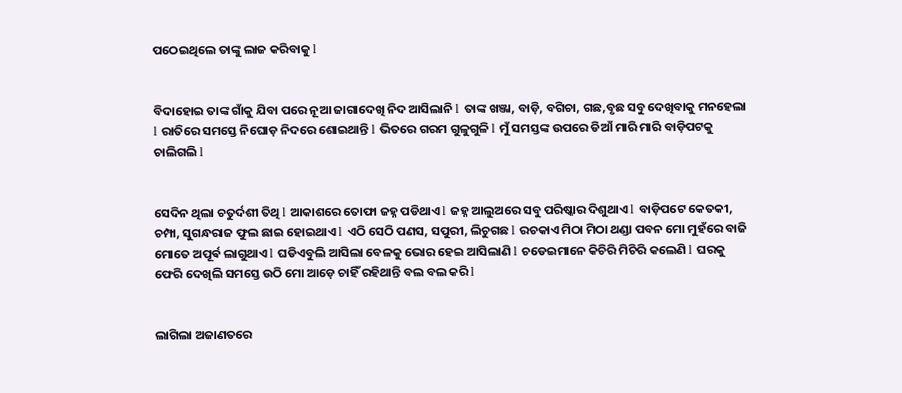ପଠେଇଥିଲେ ତାଙ୍କୁ ଲାଜ କରିବାକୁ l


ବିଦାହୋଇ ତାଙ୍କ ଗାଁକୁ ଯିବା ପରେ ନୂଆ ଜାଗାଦେଖି ନିଦ ଆସିଲାନି l ତାଙ୍କ ଖଞ୍ଜା, ବାଡ଼ି, ବଗିଚା, ଗଛ,ବୃଛ ସବୁ ଦେଖିବାକୁ ମନହେଲା l ରାତିରେ ସମସ୍ତେ ନିଘୋଡ଼ ନିଦରେ ଶୋଇଥାନ୍ତି l ଭିତରେ ଗରମ ଗୁଳୁଗୁଳି l ମୁଁ ସମସ୍ତଙ୍କ ଉପରେ ଡିଆଁ ମାରି ମାରି ବାଡ଼ିପଟକୁ ଚାଲିଗଲି l


ସେଦିନ ଥିଲା ଚତୁର୍ଦଶୀ ତିଥି l ଆକାଶରେ ତୋଫା ଜହ୍ନ ପଡିଥାଏ l ଜହ୍ନ ଆଲୁଅରେ ସବୁ ପରିଷ୍କାର ଦିଶୁଥାଏ l ବାଡ଼ିପଟେ କେତକୀ, ଚମ୍ପା, ସୁଗନ୍ଧରାଜ ଫୁଲ ଛାଇ ହୋଇଥାଏ l ଏଠି ସେଠି ପଣସ, ସପୁରୀ, ଲିଚୁଗଛ l ରଚକାଏ ମିଠା ମିଠା ଥଣ୍ଡା ପବନ ମୋ ମୁହଁରେ ବାଜି ମୋତେ ଅପୂର୍ଵ ଲାଗୁଥାଏ l ଘଡିଏବୁଲି ଆସିଲା ବେଳକୁ ଭୋର ହେଇ ଆସିଲାଣି l ଚଡେଇମାନେ କିଚିରି ମିଚିରି କଲେଣି l ଘରକୁ ଫେରି ଦେଖିଲି ସମସ୍ତେ ଉଠି ମୋ ଆଡ଼େ ଚାହିଁ ରହିଥାନ୍ତି ବଲ ବଲ କରି l


ଲାଗିଲା ଅଜାଣତରେ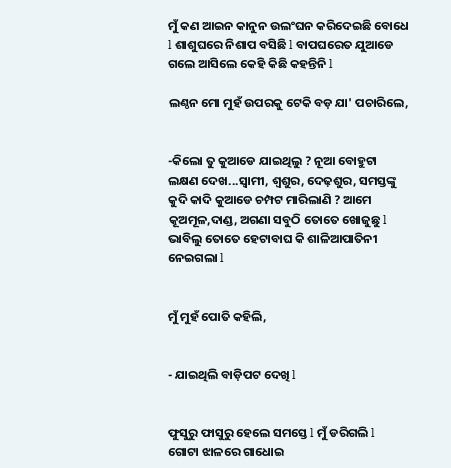ମୁଁ କଣ ଆଇନ କାନୁନ ଉଲଂଘନ କରିଦେଇଛି ବୋଧେ l ଶାଶୁଘରେ ନିଶାପ ବସିଛି l ବାପଘରେତ ଯୁଆଡେ ଗଲେ ଆସିଲେ କେହି କିଛି କହନ୍ତିନି l

ଲଣ୍ଠନ ମୋ ମୁହଁ ଉପରକୁ ଟେକି ବଡ଼ ଯା' ପଚାରିଲେ,


-କିଲୋ ତୁ କୁଆଡେ ଯାଇଥିଲୁ ? ନୂଆ ବୋହୁଟା ଲକ୍ଷଣ ଦେଖ...ସ୍ୱାମୀ, ଶ୍ୱଶୁର, ଦେଢ଼ଶୁର, ସମସ୍ତଙ୍କୁ କୁଦି କାଦି କୁଆଡେ ଚମ୍ପଟ ମାରିଲାଣି ? ଆମେ କୂଅମୂଳ,ଦାଣ୍ଡ, ଅଗଣା ସବୁଠି ତୋତେ ଖୋଜୁଛୁ l ଭାବିଲୁ ତୋତେ ହେଟାବାଘ କି ଶାଳିଆପାତିନୀ ନେଇଗଲା l


ମୁଁ ମୁହଁ ପୋତି କହିଲି,


- ଯାଇଥିଲି ବାଡ଼ିପଟ ଦେଖି l


ଫୁସୁରୁ ଫାସୁରୁ ହେଲେ ସମସ୍ତେ l ମୁଁ ଡରିଗଲି l ଗୋଟା ଝାଳରେ ଗାଧୋଇ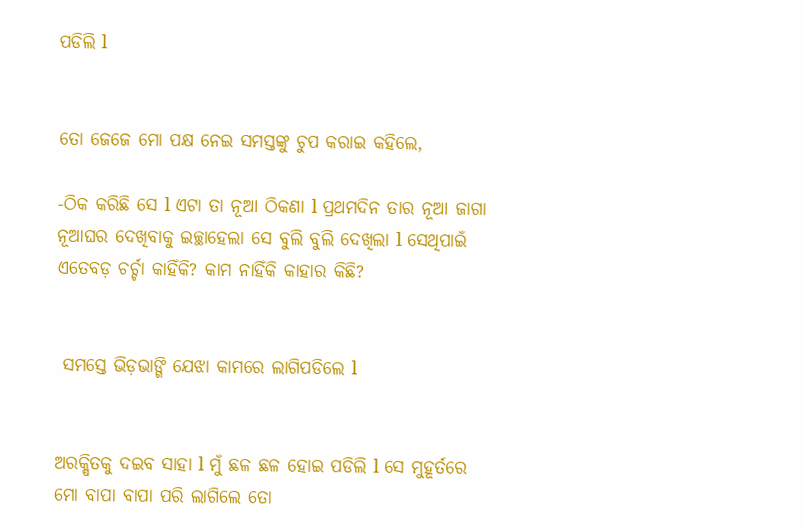ପଡିଲି l


ତୋ ଜେଜେ ମୋ ପକ୍ଷ ନେଇ ସମସ୍ତଙ୍କୁ ଚୁପ କରାଇ କହିଲେ,

-ଠିକ କରିଛି ସେ l ଏଟା ତା ନୂଆ ଠିକଣା l ପ୍ରଥମଦିନ ତାର ନୂଆ ଜାଗା ନୂଆଘର ଦେଖିବାକୁ ଇଚ୍ଛାହେଲା ସେ ବୁଲି ବୁଲି ଦେଖିଲା l ସେଥିପାଇଁ ଏତେବଡ଼ ଚର୍ଚ୍ଚା କାହିଁକି? କାମ ନାହିଁକି କାହାର କିଛି?


 ସମସ୍ତେ ଭିଡ଼ଭାଙ୍ଗି ଯେଝା କାମରେ ଲାଗିପଡିଲେ l


ଅରକ୍ଷିତକୁ ଦଇବ ସାହା l ମୁଁ ଛଳ ଛଳ ହୋଇ ପଡିଲି l ସେ ମୁହୂର୍ତରେ ମୋ ବାପା ବାପା ପରି ଲାଗିଲେ ତୋ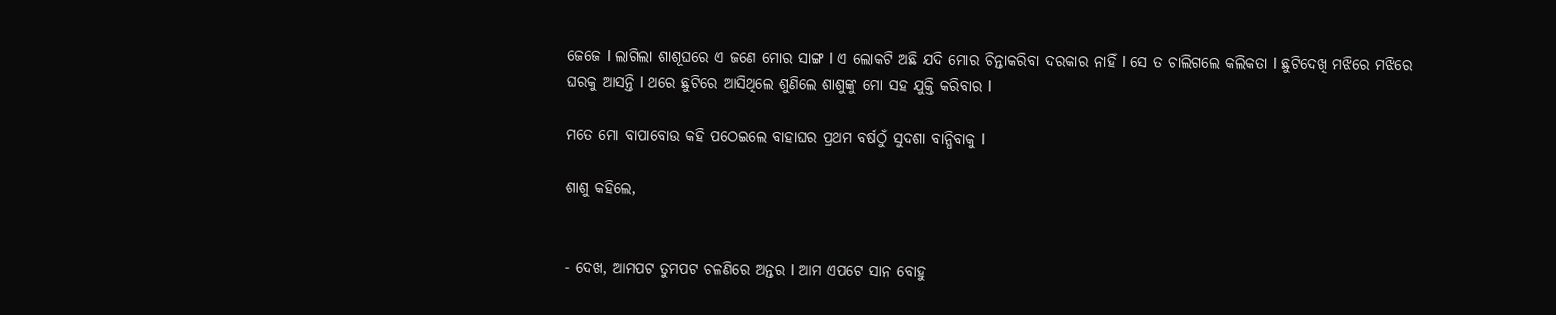ଜେଜେ l ଲାଗିଲା ଶାଶୂଘରେ ଏ ଜଣେ ମୋର ସାଙ୍ଗ l ଏ ଲୋକଟି ଅଛି ଯଦି ମୋର ଚିନ୍ତାକରିବା ଦରକାର ନାହିଁ l ସେ ତ ଚାଲିଗଲେ କଲିକତା l ଛୁଟିଦେଖି ମଝିରେ ମଝିରେ ଘରକୁ ଆସନ୍ତି l ଥରେ ଛୁଟିରେ ଆସିଥିଲେ ଶୁଣିଲେ ଶାଶୁଙ୍କୁ ମୋ ସହ ଯୁକ୍ତି କରିବାର l

ମତେ ମୋ ବାପାବୋଉ କହି ପଠେଇଲେ ବାହାଘର ପ୍ରଥମ ବର୍ଷଠୁଁ ସୁଦଶା ବାନ୍ଧିବାକୁ l

ଶାଶୁ କହିଲେ,


- ଦେଖ, ଆମପଟ ତୁମପଟ ଚଳଣିରେ ଅନ୍ତର l ଆମ ଏପଟେ ସାନ ବୋହୁ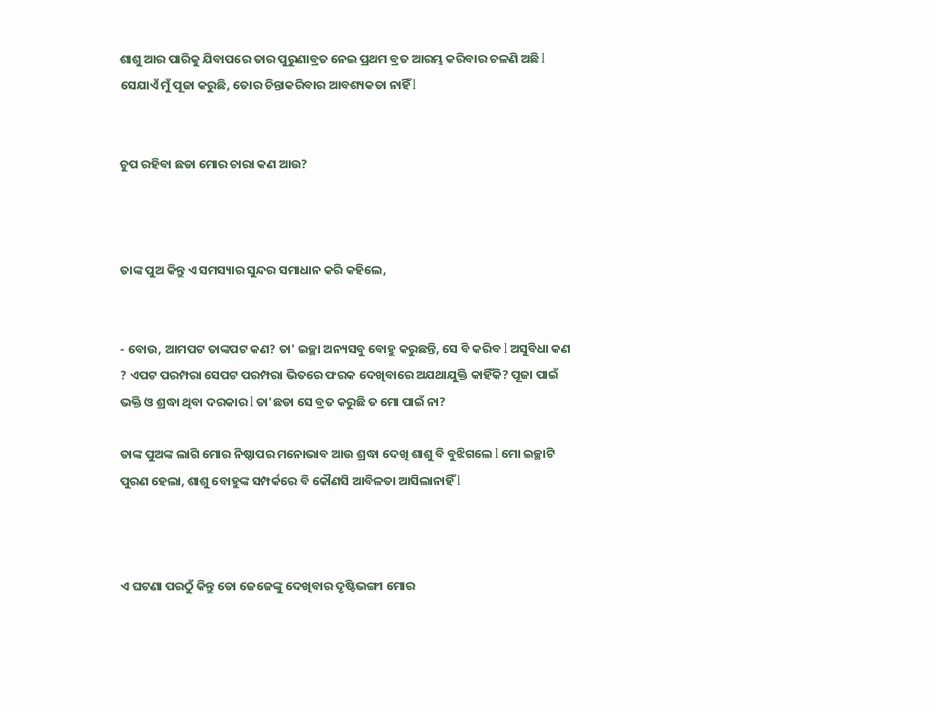ଶାଶୁ ଆର ପାରିକୁ ଯିବାପରେ ତାର ପୁରୁଣାବ୍ରତ ନେଇ ପ୍ରଥମ ବ୍ରତ ଆରମ୍ଭ କରିବାର ଚଳଣି ଅଛି l ସେଯାଏଁ ମୁଁ ପୂଜା କରୁଛି, ତୋର ଚିନ୍ତାକରିବାର ଆବଶ୍ୟକତା ନାହିଁ l


ଚୁପ ରହିବା ଛଡା ମୋର ଚାରା କଣ ଆଉ?



ତାଙ୍କ ପୁଅ କିନ୍ତୁ ଏ ସମସ୍ୟାର ସୁନ୍ଦର ସମାଧାନ କରି କହିଲେ,


- ବୋଉ, ଆମପଟ ତାଙ୍କପଟ କଣ? ତା' ଇଚ୍ଛା ଅନ୍ୟସବୁ ବୋହୁ କରୁଛନ୍ତି, ସେ ବି କରିବ l ଅସୁବିଧା କଣ ? ଏପଟ ପରମ୍ପରା ସେପଟ ପରମ୍ପରା ଭିତରେ ଫରକ ଦେଖିବାରେ ଅଯଥାଯୁକ୍ତି କାହିଁକି? ପୂଜା ପାଇଁ ଭକ୍ତି ଓ ଶ୍ରଦ୍ଧା ଥିବା ଦରକାର l ତା'ଛଡା ସେ ବ୍ରତ କରୁଛି ତ ମୋ ପାଇଁ ନା?

ତାଙ୍କ ପୁଅଙ୍କ ଲାଗି ମୋର ନିଷ୍ଠାପର ମନୋଭାବ ଆଉ ଶ୍ରଦ୍ଧା ଦେଖି ଶାଶୁ ବି ବୁଝିଗଲେ l ମୋ ଇଚ୍ଛାଟି ପୁରଣ ହେଲା, ଶାଶୁ ବୋହୁଙ୍କ ସମ୍ପର୍କରେ ବି କୌଣସି ଆବିଳତା ଆସିଲାନାହିଁ l



ଏ ଘଟଣା ପରଠୁଁ କିନ୍ତୁ ତୋ ଜେଜେଙ୍କୁ ଦେଖିବାର ଦୃଷ୍ଟିଭଙ୍ଗୀ ମୋର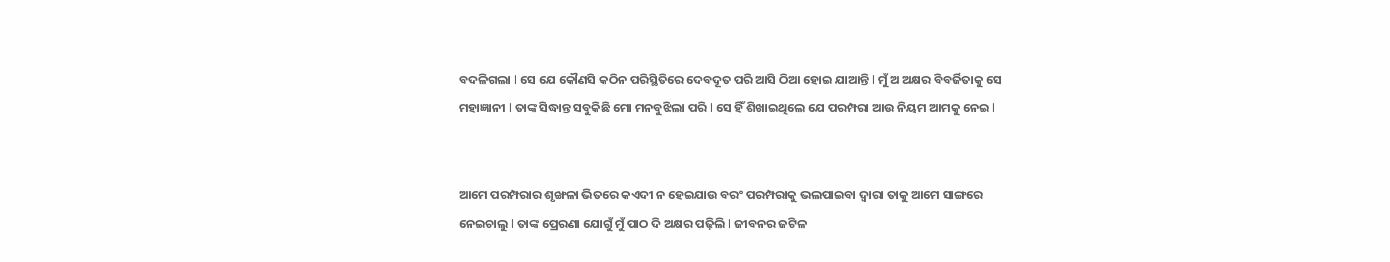ବଦଳିଗଲା l ସେ ଯେ କୌଣସି କଠିନ ପରିସ୍ଥିତିରେ ଦେବଦୂତ ପରି ଆସି ଠିଆ ହୋଇ ଯାଆନ୍ତି l ମୁଁ ଅ ଅକ୍ଷର ବିବର୍ଜିତାକୁ ସେ ମହାଜ୍ଞାନୀ l ତାଙ୍କ ସିଦ୍ଧାନ୍ତ ସବୁକିଛି ମୋ ମନବୁଝିଲା ପରି l ସେ ହିଁ ଶିଖାଇଥିଲେ ଯେ ପରମ୍ପରା ଆଉ ନିୟମ ଆମକୁ ନେଇ l


ଆମେ ପରମ୍ପରାର ଶୃଙ୍ଖଳା ଭିତରେ କଏଦୀ ନ ହେଇଯାଉ ବରଂ ପରମ୍ପରାକୁ ଭଲପାଇବା ଦ୍ୱାରା ତାକୁ ଆମେ ସାଙ୍ଗରେ ନେଇଚାଲୁ l ତାଙ୍କ ପ୍ରେରଣା ଯୋଗୁଁ ମୁଁ ପାଠ ଦି ଅକ୍ଷର ପଢ଼ିଲି l ଜୀବନର ଜଟିଳ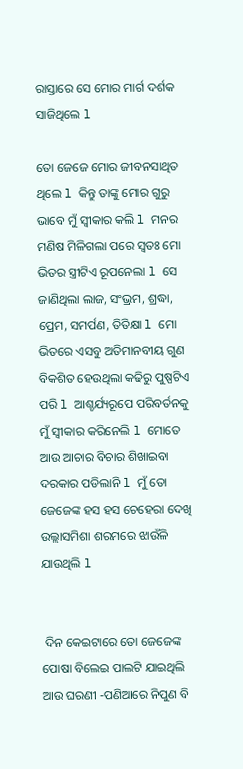ରାସ୍ତାରେ ସେ ମୋର ମାର୍ଗ ଦର୍ଶକ ସାଜିଥିଲେ l

ତୋ ଜେଜେ ମୋର ଜୀବନସାଥିତ ଥିଲେ l କିନ୍ତୁ ତାଙ୍କୁ ମୋର ଗୁରୁ ଭାବେ ମୁଁ ସ୍ବୀକାର କଲି l ମନର ମଣିଷ ମିଳିଗଲା ପରେ ସ୍ୱତଃ ମୋ ଭିତର ସ୍ତ୍ରୀଟିଏ ରୂପନେଲା l ସେ ଜାଣିଥିଲା ଲାଜ, ସଂଭ୍ରମ, ଶ୍ରଦ୍ଧା, ପ୍ରେମ, ସମର୍ପଣ, ତିତିକ୍ଷା l ମୋ ଭିତରେ ଏସବୁ ଅତିମାନବୀୟ ଗୁଣ ବିକଶିତ ହେଉଥିଲା କଢିରୁ ପୁଷ୍ପଟିଏ ପରି l ଆଶ୍ଚର୍ଯ୍ୟରୂପେ ପରିବର୍ତନକୁ ମୁଁ ସ୍ୱୀକାର କରିନେଲି l ମୋତେ ଆଉ ଆଚାର ବିଚାର ଶିଖାଇବା ଦରକାର ପଡିଲାନି l ମୁଁ ତୋ ଜେଜେଙ୍କ ହସ ହସ ଚେହେରା ଦେଖି ଉଲ୍ଲାସମିଶା ଶରମରେ ଝାଉଁଳି ଯାଉଥିଲି l


 ଦିନ କେଇଟାରେ ତୋ ଜେଜେଙ୍କ ପୋଷା ବିଲେଇ ପାଲଟି ଯାଇଥିଲି ଆଉ ଘରଣୀ -ପଣିଆରେ ନିପୁଣ ବି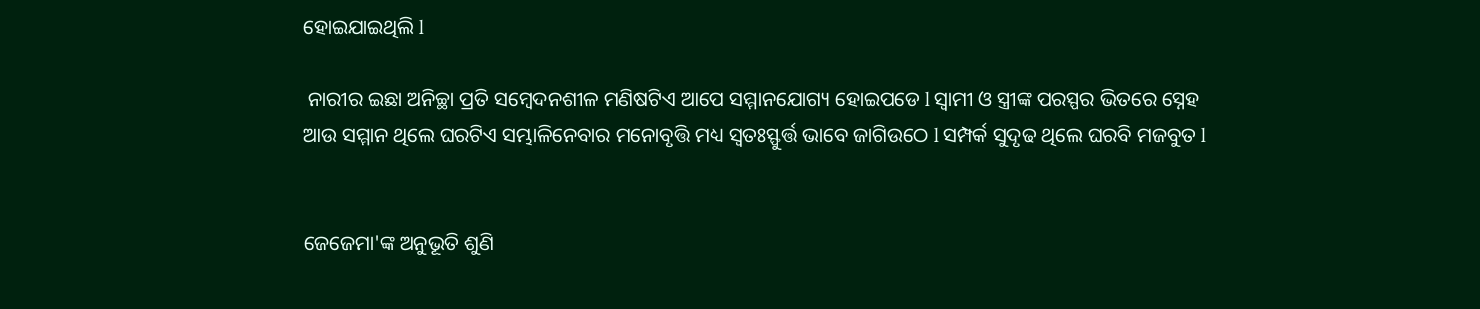ହୋଇଯାଇଥିଲି l

 ନାରୀର ଇଛା ଅନିଚ୍ଛା ପ୍ରତି ସମ୍ବେଦନଶୀଳ ମଣିଷଟିଏ ଆପେ ସମ୍ମାନଯୋଗ୍ୟ ହୋଇପଡେ l ସ୍ୱାମୀ ଓ ସ୍ତ୍ରୀଙ୍କ ପରସ୍ପର ଭିତରେ ସ୍ନେହ ଆଉ ସମ୍ମାନ ଥିଲେ ଘରଟିଏ ସମ୍ଭାଳିନେବାର ମନୋବୃତ୍ତି ମଧ୍ୟ ସ୍ୱତଃସ୍ଫୁର୍ତ୍ତ ଭାବେ ଜାଗିଉଠେ l ସମ୍ପର୍କ ସୁଦୃଢ ଥିଲେ ଘରବି ମଜବୁତ l


ଜେଜେମା'ଙ୍କ ଅନୁଭୂତି ଶୁଣି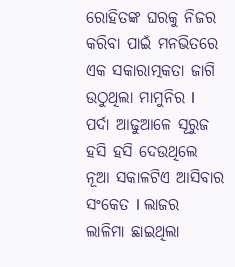ରୋହିତଙ୍କ ଘରକୁ ନିଜର କରିବା ପାଇଁ ମନଭିତରେ ଏକ ସକାରାତ୍ମକତା ଜାଗି ଉଠୁଥିଲା ମାମୁନିର l ପର୍ଦା ଆଢୁଆଳେ ସୂରୁଜ ହସି ହସି ଦେଉଥିଲେ ନୂଆ ସକାଳଟିଏ ଆସିବାର ସଂକେତ l ଲାଜର ଲାଳିମା ଛାଇଥିଲା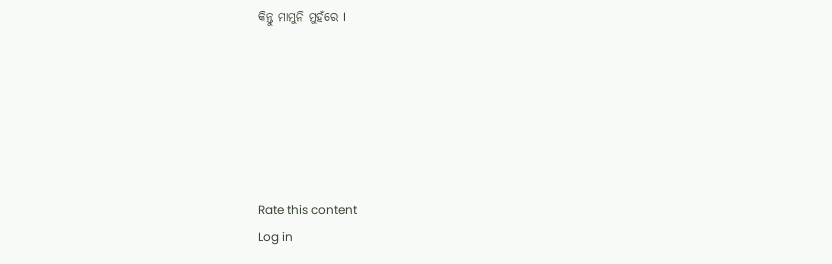କିନ୍ତୁ ମାମୁନି ମୁହଁରେ I






Rate this content
Log in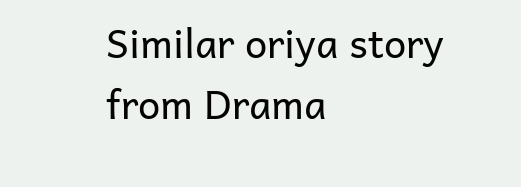Similar oriya story from Drama